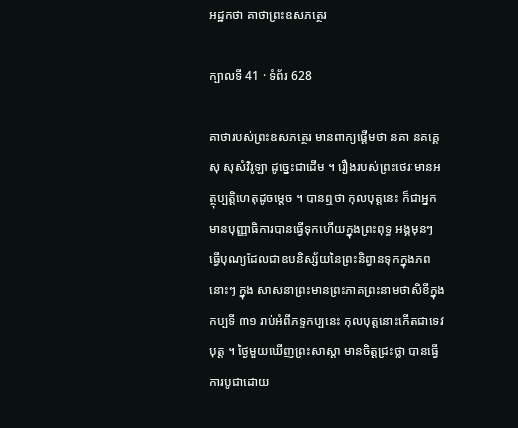អដ្ឋកថា គាថាព្រះឧសភត្ថេរ

ក្បាលទី 41 · ទំព័រ 628

គាថារបស់ព្រះឧសភត្ថេរ មានពាក្យផ្តើមថា នគា នគគ្គេសុ សុសំវិរូឡា ដូច្នេះជាដើម ។ រឿងរបស់ព្រះថេរៈមានអត្ថុប្បត្តិហេតុដូចម្តេច ។ បានឮថា កុលបុត្តនេះ ក៏ជាអ្នកមានបុញ្ញាធិការបានធ្វើទុកហើយក្នុងព្រះពុទ្ធ អង្គមុនៗ ធ្វើបុណ្យដែលជាឧបនិស្ស័យនៃព្រះនិព្វានទុកក្នុងភពនោះៗ ក្នុង សាសនាព្រះមានព្រះភាគព្រះនាមថាសិខីក្នុងកប្បទី ៣១ រាប់អំពីភទ្ទកប្បនេះ កុលបុត្តនោះកើតជាទេវបុត្ត ។ ថ្ងៃមួយឃើញព្រះសាស្តា មានចិត្តជ្រះថ្លា បានធ្វើការបូជាដោយ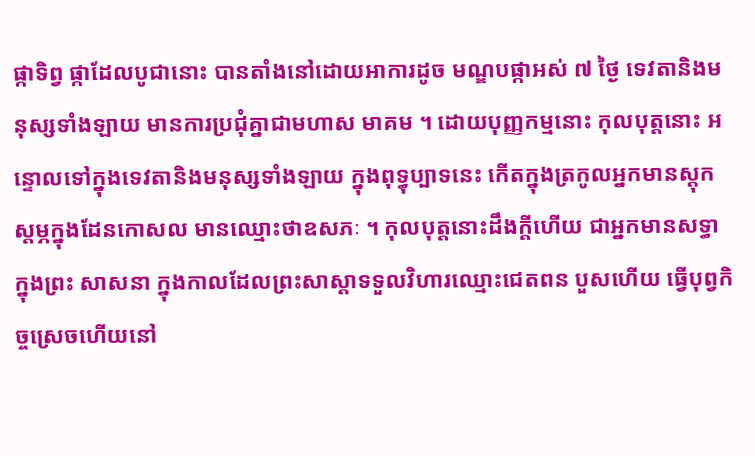ផ្កាទិព្វ ផ្កាដែលបូជានោះ បានតាំងនៅដោយអាការដូច មណ្ឌបផ្កាអស់ ៧ ថ្ងៃ ទេវតានិងមនុស្សទាំងឡាយ មានការប្រជុំគ្នាជាមហាស មាគម ។ ដោយបុញ្ញកម្មនោះ កុលបុត្តនោះ អន្ទោលទៅក្នុងទេវតានិងមនុស្សទាំងឡាយ ក្នុងពុទ្ធុប្បាទនេះ កើតក្នុងត្រកូលអ្នកមានស្តុកស្តម្ភក្នុងដែនកោសល មានឈ្មោះថាឧសភៈ ។ កុលបុត្តនោះដឹងក្តីហើយ ជាអ្នកមានសទ្ធាក្នុងព្រះ សាសនា ក្នុងកាលដែលព្រះសាស្តាទទួលវិហារឈ្មោះជេតពន បួសហើយ ធ្វើបុព្វកិច្ចស្រេចហើយនៅ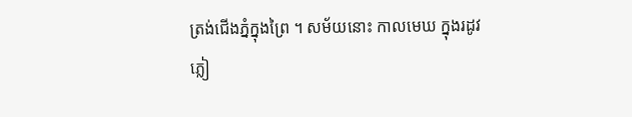ត្រង់ជើងភ្នំក្នុងព្រៃ ។ សម័យនោះ កាលមេឃ ក្នុងរដូវភ្លៀ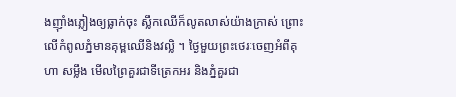ងញ៉ាំងភ្លៀងឲ្យធ្លាក់ចុះ ស្លឹកឈើក៏លូតលាស់យ៉ាងក្រាស់ ព្រោះ លើកំពូលភ្នំមានគុម្ពឈើនិងវល្លិ ។ ថ្ងៃមួយព្រះថេរៈចេញអំពីគុហា សម្លឹង មើលព្រៃគួរជាទីត្រេកអរ និងភ្នំគួរជា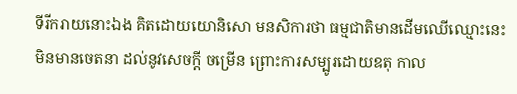ទីរីករាយនោះឯង គិតដោយយោនិសោ មនសិការថា ធម្មជាតិមានដើមឈើឈ្មោះនេះ មិនមានចេតនា ដល់នូវសេចក្តី ចម្រើន ព្រោះការសម្បូរដោយឧតុ កាល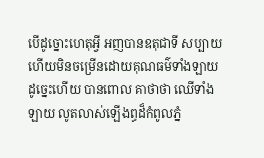បើដូច្នោះហេតុអ្វី អញបានឧតុជាទី សប្បាយហើយមិនចម្រើនដោយគុណធម៌ទាំងឡាយ ដូច្នេះហើយ បានពោល គាថាថា ឈើទាំងឡាយ លូតលាស់ឡើងព្ធដ៏កំពូលភ្នំ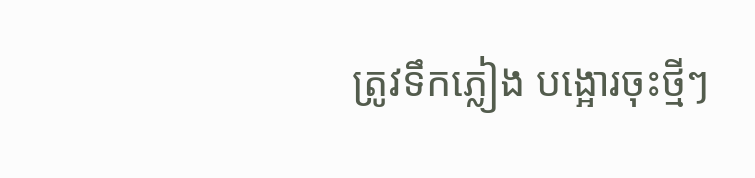ត្រូវទឹកភ្លៀង បង្អោរចុះថ្មីៗ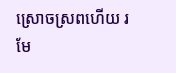ស្រោចស្រពហើយ រមែ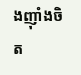ងញ៉ាំងចិត